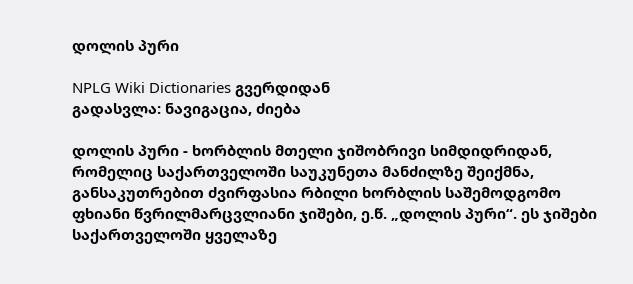დოლის პური

NPLG Wiki Dictionaries გვერდიდან
გადასვლა: ნავიგაცია, ძიება

დოლის პური - ხორბლის მთელი ჯიშობრივი სიმდიდრიდან, რომელიც საქართველოში საუკუნეთა მანძილზე შეიქმნა, განსაკუთრებით ძვირფასია რბილი ხორბლის საშემოდგომო ფხიანი წვრილმარცვლიანი ჯიშები, ე.წ. „დოლის პური“. ეს ჯიშები საქართველოში ყველაზე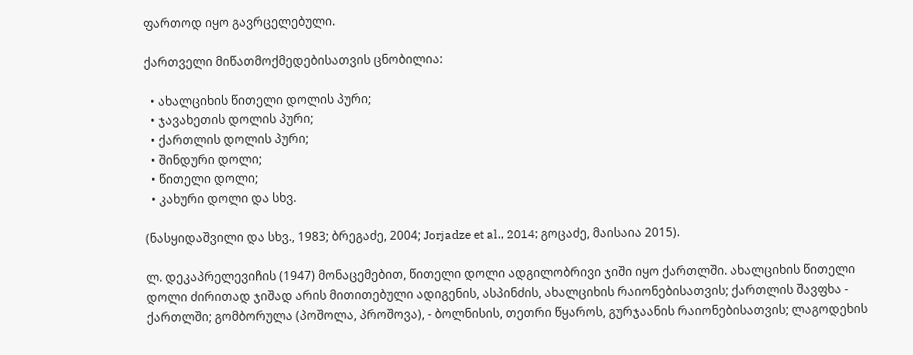ფართოდ იყო გავრცელებული.

ქართველი მიწათმოქმედებისათვის ცნობილია:

  • ახალციხის წითელი დოლის პური;
  • ჯავახეთის დოლის პური;
  • ქართლის დოლის პური;
  • შინდური დოლი;
  • წითელი დოლი;
  • კახური დოლი და სხვ.

(ნასყიდაშვილი და სხვ., 1983; ბრეგაძე, 2004; Jorjadze et al., 2014; გოცაძე, მაისაია 2015).

ლ. დეკაპრელევიჩის (1947) მონაცემებით, წითელი დოლი ადგილობრივი ჯიში იყო ქართლში. ახალციხის წითელი დოლი ძირითად ჯიშად არის მითითებული ადიგენის, ასპინძის, ახალციხის რაიონებისათვის; ქართლის შავფხა - ქართლში; გომბორულა (პოშოლა, პროშოვა), - ბოლნისის, თეთრი წყაროს, გურჯაანის რაიონებისათვის; ლაგოდეხის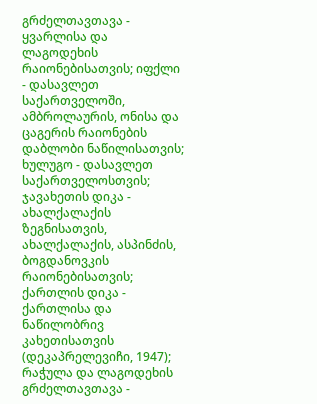გრძელთავთავა - ყვარლისა და ლაგოდეხის რაიონებისათვის; იფქლი - დასავლეთ საქართველოში, ამბროლაურის, ონისა და ცაგერის რაიონების დაბლობი ნაწილისათვის; ხულუგო - დასავლეთ საქართველოსთვის; ჯავახეთის დიკა - ახალქალაქის ზეგნისათვის, ახალქალაქის, ასპინძის, ბოგდანოვკის რაიონებისათვის; ქართლის დიკა - ქართლისა და ნაწილობრივ კახეთისათვის (დეკაპრელევიჩი, 1947); რაჭულა და ლაგოდეხის გრძელთავთავა -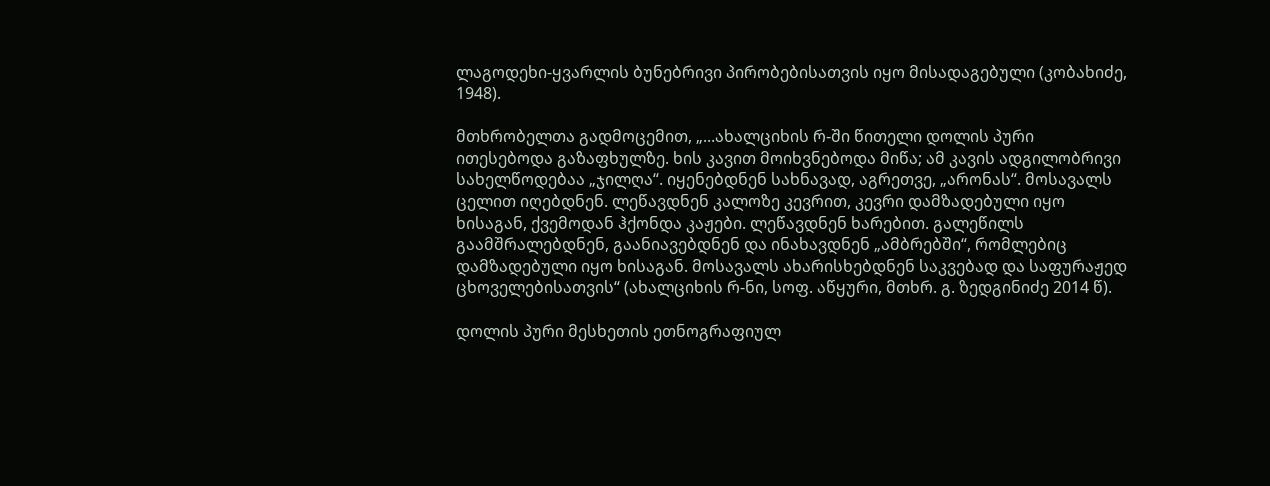ლაგოდეხი-ყვარლის ბუნებრივი პირობებისათვის იყო მისადაგებული (კობახიძე, 1948).

მთხრობელთა გადმოცემით, „...ახალციხის რ-ში წითელი დოლის პური ითესებოდა გაზაფხულზე. ხის კავით მოიხვნებოდა მიწა; ამ კავის ადგილობრივი სახელწოდებაა „ჯილღა“. იყენებდნენ სახნავად, აგრეთვე, „არონას“. მოსავალს ცელით იღებდნენ. ლეწავდნენ კალოზე კევრით, კევრი დამზადებული იყო ხისაგან, ქვემოდან ჰქონდა კაჟები. ლეწავდნენ ხარებით. გალეწილს გაამშრალებდნენ, გაანიავებდნენ და ინახავდნენ „ამბრებში“, რომლებიც დამზადებული იყო ხისაგან. მოსავალს ახარისხებდნენ საკვებად და საფურაჟედ ცხოველებისათვის“ (ახალციხის რ-ნი, სოფ. აწყური, მთხრ. გ. ზედგინიძე 2014 წ).

დოლის პური მესხეთის ეთნოგრაფიულ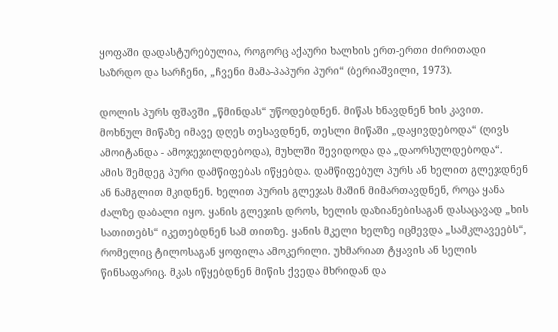ყოფაში დადასტურებულია, როგორც აქაური ხალხის ერთ-ერთი ძირითადი საზრდო და სარჩენი, „ჩვენი მამა-პაპური პური“ (ბერიაშვილი, 1973).

დოლის პურს ფშავში „წმინდას“ უწოდებდნენ. მიწას ხნავდნენ ხის კავით. მოხნულ მიწაზე იმავე დღეს თესავდნენ, თესლი მიწაში „დაყივდებოდა“ (ღივს ამოიტანდა - ამოჯეჯილდებოდა), მუხლში შევიდოდა და „დაორსულდებოდა“. ამის შემდეგ პური დამწიფებას იწყებდა. დამწიფებულ პურს ან ხელით გლეჯდნენ ან ნამგლით მკიდნენ. ხელით პურის გლეჯას მაშინ მიმართავდნენ, როცა ყანა ძალზე დაბალი იყო. ყანის გლეჯის დროს, ხელის დაზიანებისაგან დასაცავად „ხის სათითებს“ იკეთებდნენ სამ თითზე. ყანის მკელი ხელზე იცმევდა „სამკლავეებს“, რომელიც ტილოსაგან ყოფილა ამოკერილი. უხმარიათ ტყავის ან სელის წინსაფარიც. მკას იწყებდნენ მიწის ქვედა მხრიდან და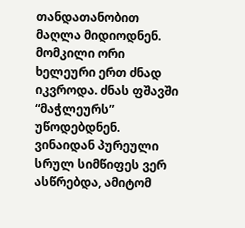თანდათანობით მაღლა მიდიოდნენ. მომკილი ორი ხელეური ერთ ძნად იკვროდა. ძნას ფშავში “მაჭლეურს” უწოდებდნენ. ვინაიდან პურეული სრულ სიმწიფეს ვერ ასწრებდა, ამიტომ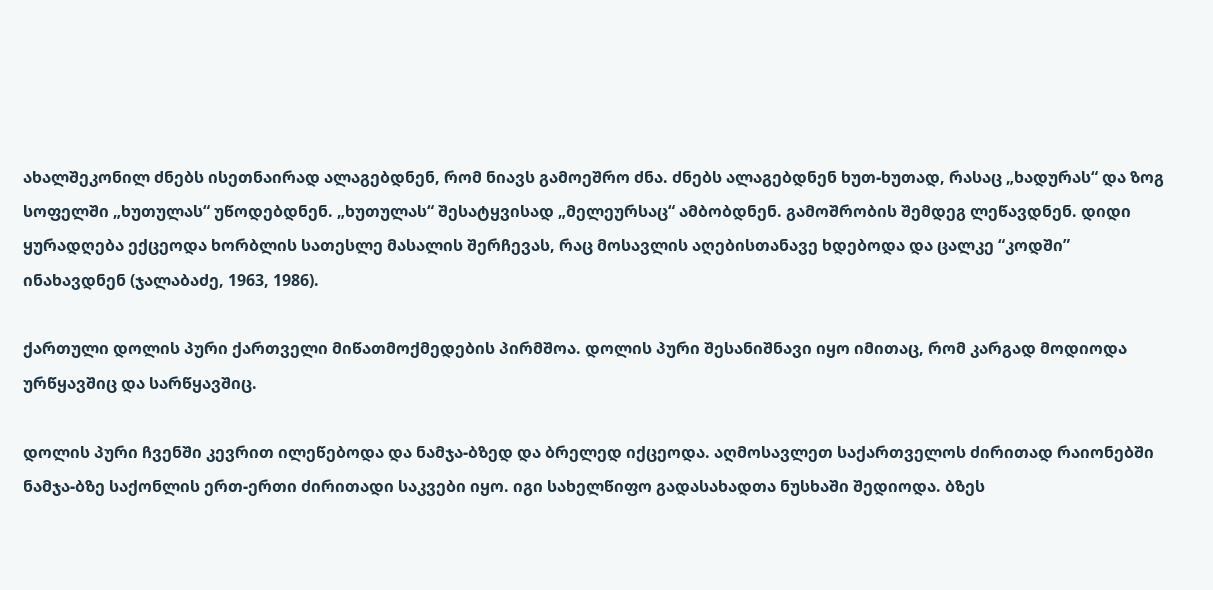ახალშეკონილ ძნებს ისეთნაირად ალაგებდნენ, რომ ნიავს გამოეშრო ძნა. ძნებს ალაგებდნენ ხუთ-ხუთად, რასაც „ხადურას“ და ზოგ სოფელში „ხუთულას“ უწოდებდნენ. „ხუთულას“ შესატყვისად „მელეურსაც“ ამბობდნენ. გამოშრობის შემდეგ ლეწავდნენ. დიდი ყურადღება ექცეოდა ხორბლის სათესლე მასალის შერჩევას, რაც მოსავლის აღებისთანავე ხდებოდა და ცალკე “კოდში” ინახავდნენ (ჯალაბაძე, 1963, 1986).

ქართული დოლის პური ქართველი მიწათმოქმედების პირმშოა. დოლის პური შესანიშნავი იყო იმითაც, რომ კარგად მოდიოდა ურწყავშიც და სარწყავშიც.

დოლის პური ჩვენში კევრით ილეწებოდა და ნამჯა-ბზედ და ბრელედ იქცეოდა. აღმოსავლეთ საქართველოს ძირითად რაიონებში ნამჯა-ბზე საქონლის ერთ-ერთი ძირითადი საკვები იყო. იგი სახელწიფო გადასახადთა ნუსხაში შედიოდა. ბზეს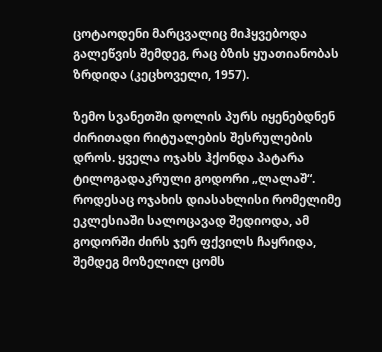ცოტაოდენი მარცვალიც მიჰყვებოდა გალეწვის შემდეგ, რაც ბზის ყუათიანობას ზრდიდა (კეცხოველი, 1957).

ზემო სვანეთში დოლის პურს იყენებდნენ ძირითადი რიტუალების შესრულების დროს. ყველა ოჯახს ჰქონდა პატარა ტილოგადაკრული გოდორი „ლალაშ“. როდესაც ოჯახის დიასახლისი რომელიმე ეკლესიაში სალოცავად შედიოდა, ამ გოდორში ძირს ჯერ ფქვილს ჩაყრიდა, შემდეგ მოზელილ ცომს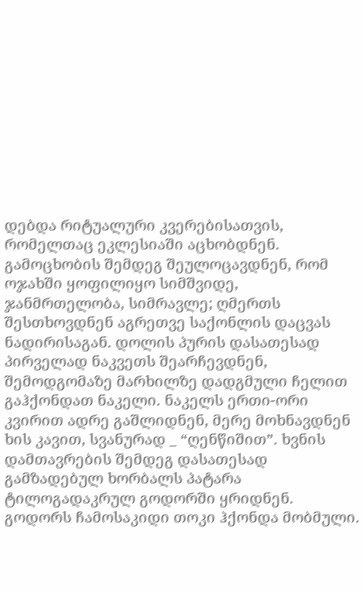დებდა რიტუალური კვერებისათვის, რომელთაც ეკლესიაში აცხობდნენ. გამოცხობის შემდეგ შეულოცავდნენ, რომ ოჯახში ყოფილიყო სიმშვიდე, ჯანმრთელობა, სიმრავლე; ღმერთს შესთხოვდნენ აგრეთვე საქონლის დაცვას ნადირისაგან. დოლის პურის დასათესად პირველად ნაკვეთს შეარჩევდნენ, შემოდგომაზე მარხილზე დადგმული ჩელით გაჰქონდათ ნაკელი. ნაკელს ერთი-ორი კვირით ადრე გაშლიდნენ, მერე მოხნავდნენ ხის კავით, სვანურად _ “ღენწიშით”. ხვნის დამთავრების შემდეგ დასათესად გამზადებულ ხორბალს პატარა ტილოგადაკრულ გოდორში ყრიდნენ. გოდორს ჩამოსაკიდი თოკი ჰქონდა მობმული.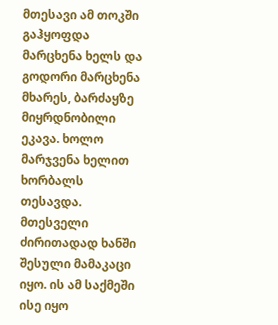მთესავი ამ თოკში გაჰყოფდა მარცხენა ხელს და გოდორი მარცხენა მხარეს, ბარძაყზე მიყრდნობილი ეკავა. ხოლო მარჯვენა ხელით ხორბალს თესავდა. მთესველი ძირითადად ხანში შესული მამაკაცი იყო. ის ამ საქმეში ისე იყო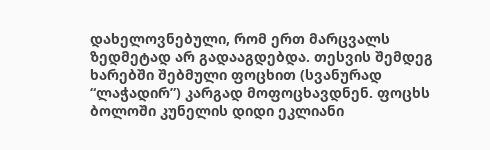დახელოვნებული, რომ ერთ მარცვალს ზედმეტად არ გადააგდებდა. თესვის შემდეგ ხარებში შებმული ფოცხით (სვანურად “ლაჭადირ”) კარგად მოფოცხავდნენ. ფოცხს ბოლოში კუნელის დიდი ეკლიანი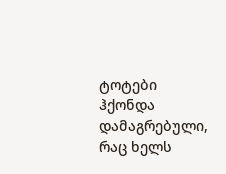ტოტები ჰქონდა დამაგრებული, რაც ხელს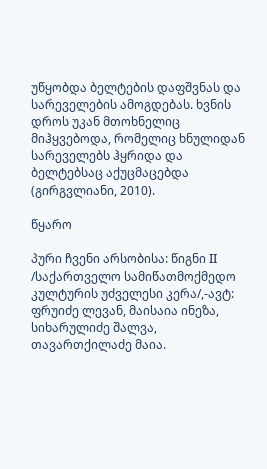უწყობდა ბელტების დაფშვნას და სარეველების ამოგდებას. ხვნის დროს უკან მთოხნელიც მიჰყვებოდა, რომელიც ხნულიდან სარეველებს ჰყრიდა და ბელტებსაც აქუცმაცებდა (გირგვლიანი, 2010).

წყარო

პური ჩვენი არსობისა: წიგნი II /საქართველო სამიწათმოქმედო კულტურის უძველესი კერა/,-ავტ: ფრუიძე ლევან, მაისაია ინეზა, სიხარულიძე შალვა, თავართქილაძე მაია.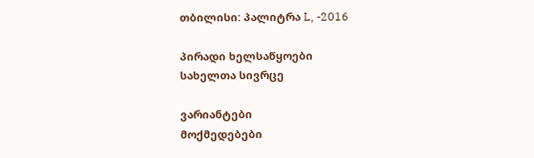თბილისი: პალიტრა L, -2016

პირადი ხელსაწყოები
სახელთა სივრცე

ვარიანტები
მოქმედებები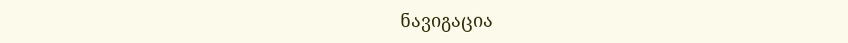ნავიგაცია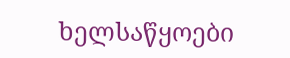ხელსაწყოები